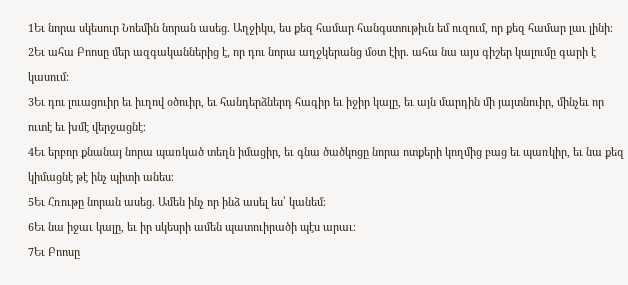1Եւ նորա սկեսուր Նոեմին նորան ասեց. Աղջիկս, ես քեզ համար հանգստութիւն եմ ուզում, որ քեզ համար լաւ լինի։
2Եւ ահա Բոոսը մեր ազգականներից է, որ դու նորա աղջկերանց մօտ էիր. ահա նա այս գիշեր կալումը գարի է կասում։
3Եւ դու լուացուիր եւ իւղով օծուիր, եւ հանդերձներդ հագիր եւ իջիր կալը, եւ այն մարդին մի յայտնուիր, մինչեւ որ ուտէ եւ խմէ վերջացնէ։
4Եւ երբոր քնանայ նորա պառկած տեղն իմացիր, եւ գնա ծածկոցը նորա ոտքերի կողմից բաց եւ պառկիր, եւ նա քեզ կիմացնէ թէ ինչ պիտի անես։
5Եւ Հռութը նորան ասեց. Ամեն ինչ որ ինձ ասել ես՝ կանեմ։
6Եւ նա իջաւ կալը, եւ իր սկեսրի ամեն պատուիրածի պէս արաւ։
7Եւ Բոոսը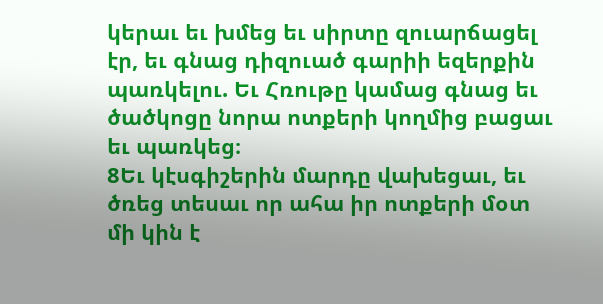կերաւ եւ խմեց եւ սիրտը զուարճացել էր, եւ գնաց դիզուած գարիի եզերքին պառկելու. Եւ Հռութը կամաց գնաց եւ ծածկոցը նորա ոտքերի կողմից բացաւ եւ պառկեց։
8Եւ կէսգիշերին մարդը վախեցաւ, եւ ծռեց տեսաւ որ ահա իր ոտքերի մօտ մի կին է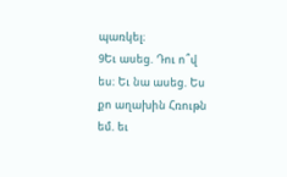պառկել։
9Եւ ասեց. Դու ո՞վ ես։ Եւ նա ասեց. Ես քո աղախին Հռութն եմ. եւ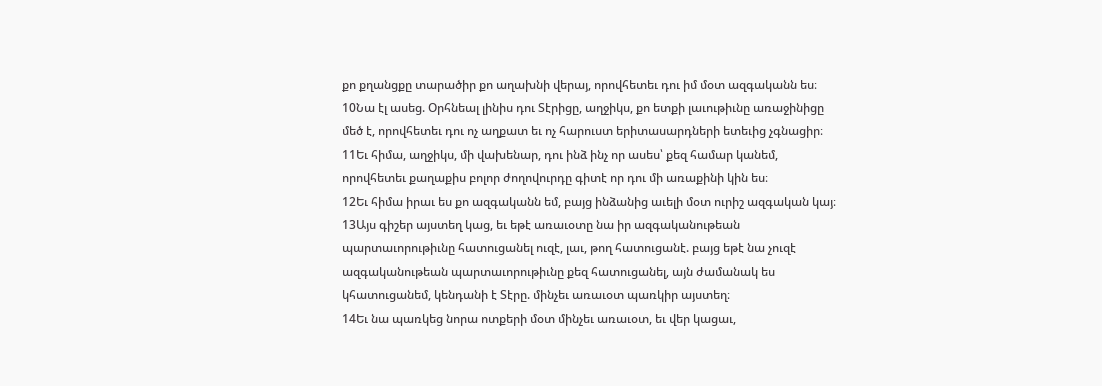քո քղանցքը տարածիր քո աղախնի վերայ, որովհետեւ դու իմ մօտ ազգականն ես։
10Նա էլ ասեց. Օրհնեալ լինիս դու Տէրիցը, աղջիկս, քո ետքի լաւութիւնը առաջինիցը մեծ է, որովհետեւ դու ոչ աղքատ եւ ոչ հարուստ երիտասարդների ետեւից չգնացիր։
11Եւ հիմա, աղջիկս, մի վախենար, դու ինձ ինչ որ ասես՝ քեզ համար կանեմ, որովհետեւ քաղաքիս բոլոր ժողովուրդը գիտէ որ դու մի առաքինի կին ես։
12Եւ հիմա իրաւ ես քո ազգականն եմ, բայց ինձանից աւելի մօտ ուրիշ ազգական կայ։
13Այս գիշեր այստեղ կաց, եւ եթէ առաւօտը նա իր ազգականութեան պարտաւորութիւնը հատուցանել ուզէ, լաւ, թող հատուցանէ. բայց եթէ նա չուզէ ազգականութեան պարտաւորութիւնը քեզ հատուցանել, այն ժամանակ ես կհատուցանեմ, կենդանի է Տէրը. մինչեւ առաւօտ պառկիր այստեղ։
14Եւ նա պառկեց նորա ոտքերի մօտ մինչեւ առաւօտ, եւ վեր կացաւ,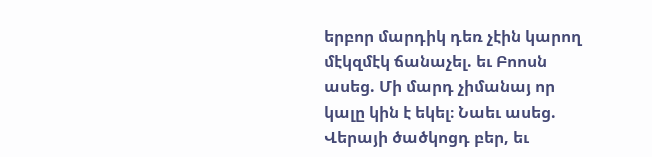երբոր մարդիկ դեռ չէին կարող մէկզմէկ ճանաչել. եւ Բոոսն ասեց. Մի մարդ չիմանայ որ կալը կին է եկել։ Նաեւ ասեց. Վերայի ծածկոցդ բեր, եւ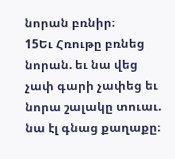նորան բռնիր։
15Եւ Հռութը բռնեց նորան. եւ նա վեց չափ գարի չափեց եւ նորա շալակը տուաւ. նա էլ գնաց քաղաքը։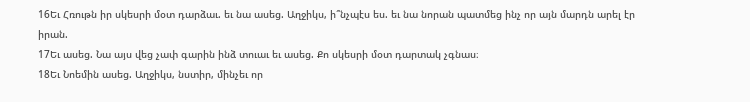16Եւ Հռութն իր սկեսրի մօտ դարձաւ. եւ նա ասեց. Աղջիկս, ի՞նչպէս ես. եւ նա նորան պատմեց ինչ որ այն մարդն արել էր իրան.
17Եւ ասեց. Նա այս վեց չափ գարին ինձ տուաւ եւ ասեց. Քո սկեսրի մօտ դարտակ չգնաս։
18Եւ Նոեմին ասեց. Աղջիկս, նստիր, մինչեւ որ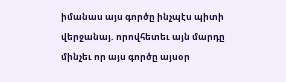իմանաս այս գործը ինչպէս պիտի վերջանայ. որովհետեւ այն մարդը մինչեւ որ այս գործը այսօր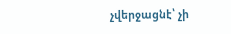չվերջացնէ՝ չի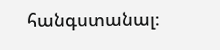հանգստանալ։